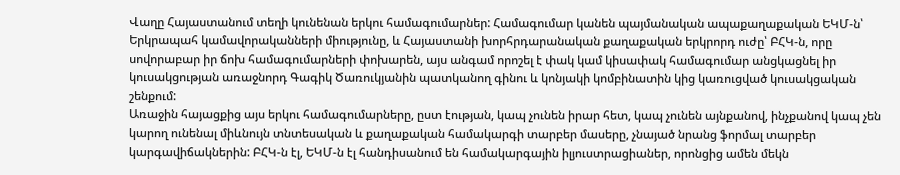Վաղը Հայաստանում տեղի կունենան երկու համագումարներ: Համագումար կանեն պայմանական ապաքաղաքական ԵԿՄ-ն՝ Երկրապահ կամավորականների միությունը, և Հայաստանի խորհրդարանական քաղաքական երկրորդ ուժը՝ ԲՀԿ-ն, որը սովորաբար իր ճոխ համագումարների փոխարեն, այս անգամ որոշել է փակ կամ կիսափակ համագումար անցկացնել իր կուսակցության առաջնորդ Գագիկ Ծառուկյանին պատկանող գինու և կոնյակի կոմբինատին կից կառուցված կուսակցական շենքում:
Առաջին հայացքից այս երկու համագումարները, ըստ էության, կապ չունեն իրար հետ, կապ չունեն այնքանով, ինչքանով կապ չեն կարող ունենալ միևնույն տնտեսական և քաղաքական համակարգի տարբեր մասերը, չնայած նրանց ֆորմալ տարբեր կարգավիճակներին: ԲՀԿ-ն էլ, ԵԿՄ-ն էլ հանդիսանում են համակարգային իլյուստրացիաներ, որոնցից ամեն մեկն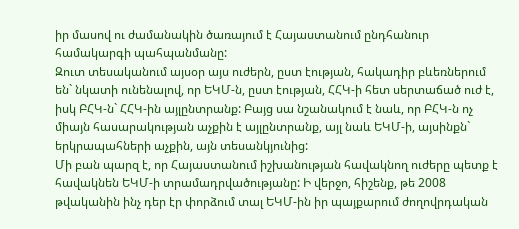իր մասով ու ժամանակին ծառայում է Հայաստանում ընդհանուր համակարգի պահպանմանը:
Զուտ տեսականում այսօր այս ուժերն, ըստ էության, հակադիր բևեռներում են` նկատի ունենալով, որ ԵԿՄ-ն, ըստ էության, ՀՀԿ-ի հետ սերտաճած ուժ է, իսկ ԲՀԿ-ն` ՀՀԿ-ին այլընտրանք: Բայց սա նշանակում է նաև, որ ԲՀԿ-ն ոչ միայն հասարակության աչքին է այլընտրանք, այլ նաև ԵԿՄ-ի, այսինքն` երկրապահների աչքին, այն տեսանկյունից:
Մի բան պարզ է, որ Հայաստանում իշխանության հավակնող ուժերը պետք է հավակնեն ԵԿՄ-ի տրամադրվածությանը: Ի վերջո, հիշենք, թե 2008 թվականին ինչ դեր էր փորձում տալ ԵԿՄ-ին իր պայքարում ժողովրդական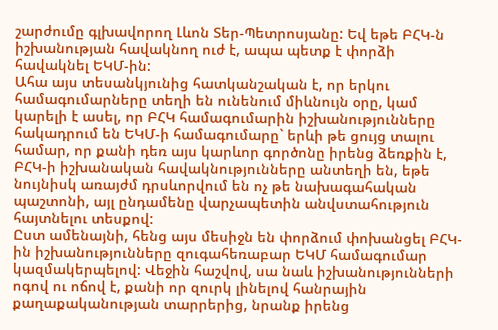շարժումը գլխավորող Լևոն Տեր-Պետրոսյանը: Եվ եթե ԲՀԿ-ն իշխանության հավակնող ուժ է, ապա պետք է փորձի հավակնել ԵԿՄ-ին:
Ահա այս տեսանկյունից հատկանշական է, որ երկու համագումարները տեղի են ունենում միևնույն օրը, կամ կարելի է ասել, որ ԲՀԿ համագումարին իշխանությունները հակադրում են ԵԿՄ-ի համագումարը` երևի թե ցույց տալու համար, որ քանի դեռ այս կարևոր գործոնը իրենց ձեռքին է, ԲՀԿ-ի իշխանական հավակնությունները անտեղի են, եթե նույնիսկ առայժմ դրսևորվում են ոչ թե նախագահական պաշտոնի, այլ ընդամենը վարչապետին անվստահություն հայտնելու տեսքով:
Ըստ ամենայնի, հենց այս մեսիջն են փորձում փոխանցել ԲՀԿ-ին իշխանությունները զուգահեռաբար ԵԿՄ համագումար կազմակերպելով: Վեջին հաշվով, սա նաև իշխանությունների ոգով ու ոճով է, քանի որ զուրկ լինելով հանրային քաղաքականության տարրերից, նրանք իրենց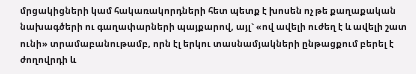մրցակիցների կամ հակառակորդների հետ պետք է խոսեն ոչ թե քաղաքական նախագծերի ու գաղափարների պայքարով, այլ` «ով ավելի ուժեղ է և ավելի շատ ունի» տրամաբանութամբ, որն էլ երկու տասնամյակների ընթացքում բերել է ժողովրդի և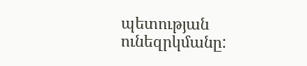պետության ունեզրկմանը: